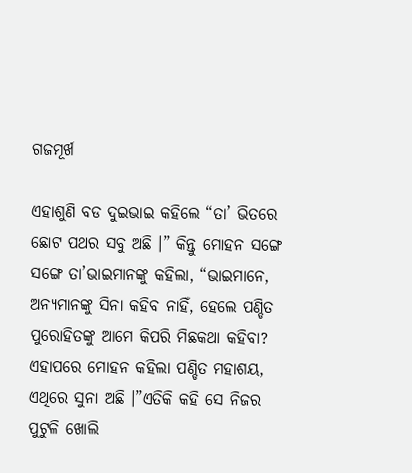ଗଜମୂର୍ଖ

ଏହାଶୁଣି ବଡ ଦୁଇଭାଇ କହିଲେ “ତା’ ଭିତରେ ଛୋଟ ପଥର ସବୁ ଅଛି ।” କିନ୍ତୁ ମୋହନ ସଙ୍ଗେ ସଙ୍ଗେ ତା’ଭାଇମାନଙ୍କୁ କହିଲା, “ଭାଇମାନେ, ଅନ୍ୟମାନଙ୍କୁ ସିନା କହିବ ନାହିଁ, ହେଲେ ପଣ୍ଡିତ ପୁରୋହିତଙ୍କୁ ଆମେ କିପରି ମିଛକଥା କହିବା? ଏହାପରେ ମୋହନ କହିଲା ପଣ୍ଡିତ ମହାଶୟ, ଏଥିରେ ସୁନା ଅଛି ।”ଏତିକି କହି ସେ ନିଜର ପୁଟୁଳି ଖୋଲି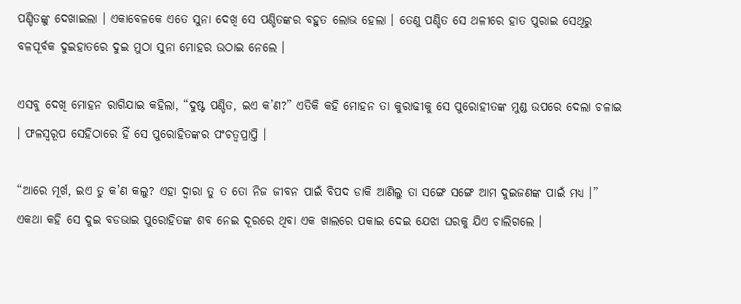ପଣ୍ଡିତଙ୍କୁ ଦେଖାଇଲା । ଏକାବେଳକେ ଏତେ ସୁନା ଦେଖି ସେ ପଣ୍ଡିତଙ୍କର ବହୁତ ଲୋଭ ହେଲା । ତେଣୁ ପଣ୍ଡିତ ସେ ଥଳୀରେ ହାତ ପୁରାଇ ସେଥିରୁ ବଳପୂର୍ବକ ଦୁଇହାତରେ ଦୁଇ ମୁଠା ସୁନା ମୋହର ଉଠାଇ ନେଲେ ।

ଏସବୁ ଦେଖି ମୋହନ ରାଗିଯାଇ କହିଲା, “ଦୁଷ୍ଟ ପଣ୍ଡିତ, ଇଏ କ’ଣ?” ଏତିକି କହି ମୋହନ ତା କୁରାଢୀକୁ ସେ ପୁରୋହୀତଙ୍କ ମୁଣ୍ଡ ଉପରେ ଦେଲା ଚଳାଇ । ଫଳସ୍ୱରୂପ ସେହିଠାରେ ହିଁ ସେ ପୁରୋହିତଙ୍କର ପଂଚତ୍ୱପ୍ରାପ୍ତି ।

“ଆରେ ମୂର୍ଖ, ଇଏ ତୁ କ’ଣ କଲୁ? ଏହା ଦ୍ୱାରା ତୁ ତ ତୋ ନିଜ ଜୀବନ ପାଇଁ ବିପଦ ଡାକି ଆଣିଲୁ ତା ସଙ୍ଗେ ସଙ୍ଗେ ଆମ ଦୁଇଜଣଙ୍କ ପାଇଁ ମଧ୍ୟ ।” ଏକଥା କହି ସେ ଦୁଇ ବଡଭାଇ ପୁରୋହିତଙ୍କ ଶବ ନେଇ ଦୂରରେ ଥିବା ଏକ ଖାଲରେ ପକାଇ ଦେଇ ଯେଝା ଘରକୁ ଯିଏ ଚାଲିଗଲେ ।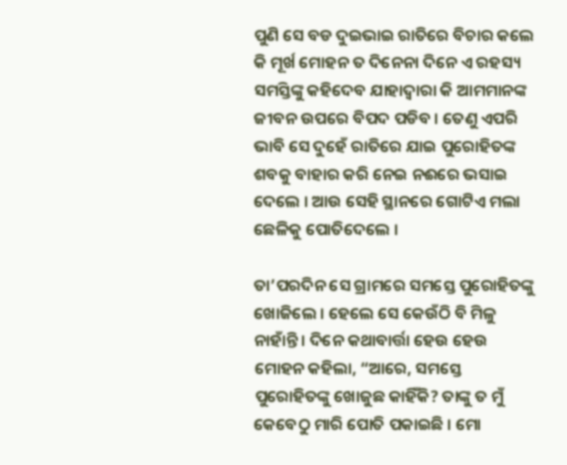ପୁଣି ସେ ବଡ ଦୁଇଭାଇ ରାତିରେ ବିଚାର କଲେ କି ମୂର୍ଖ ମୋହନ ତ ଦିନେନା ଦିନେ ଏ ରହସ୍ୟ ସମସ୍ତିଙ୍କୁ କହିଦେବ ଯାହାଦ୍ୱାରା କି ଆମମାନଙ୍କ ଜୀବନ ଉପରେ ବିପଦ ପଡିବ । ତେଣୁ ଏପରି ଭାବି ସେ ଦୁହେଁ ରାତିରେ ଯାଇ ପୁରୋହିତଙ୍କ ଶବକୁ ବାହାର କରି ନେଇ ନଈରେ ଭସାଇ ଦେଲେ । ଆଉ ସେହି ସ୍ଥାନରେ ଗୋଟିଏ ମଲା ଛେଳିକୁ ପୋତିଦେଲେ ।

ତା’ପରଦିନ ସେ ଗ୍ରାମରେ ସମସ୍ତେ ପୁରୋହିତଙ୍କୁ ଖୋଜିଲେ । ହେଲେ ସେ କେଉଁଠି ବି ମିଳୁ ନାହାଁନ୍ତି । ଦିନେ କଥାବାର୍ତ୍ତା ହେଉ ହେଉ ମୋହନ କହିଲା, “ଆରେ, ସମସ୍ତେ ପୁରୋହିତଙ୍କୁ ଖୋଜୁଛ କାହିଁକି? ତାଙ୍କୁ ତ ମୁଁ କେବେଠୁ ମାରି ପୋତି ପକାଇଛି । ମୋ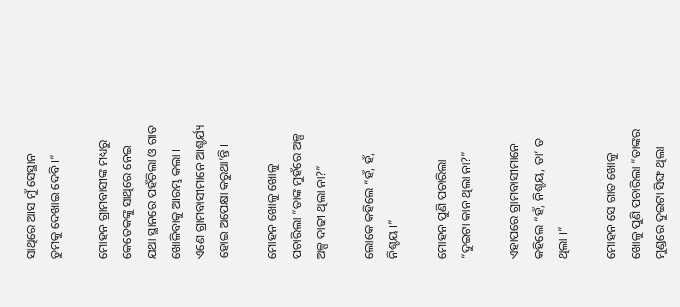ସାଥିରେ ଆସ ମୁଁ ସେସ୍ଥାନ ତୁମକୁ ଦେଖାଇ ଦେବି ।”

ମୋହନ ଗ୍ରାମବାସୀଙ୍କ ମଧ୍ୟରୁ କେତେକଙ୍କୁ ସାଥିରେ ନେଇ ଯଥା ସ୍ଥାନରେ ପହଁଚିଲା ଓ ଗାତ ଖୋଳିବାକୁ ଆରମ୍ଭ କଲା । ଏଣେ ଗ୍ରାମବାସୀମାନେ ଆଶ୍ଚର୍ଯ୍ୟ ହୋଇ ଅପେକ୍ଷା କରୁଥା’ନ୍ତି ।

ମୋହନ ଖୋଳୁ ଖୋଳୁ ପଚାରିଲା “ତାଙ୍କ ମୁହଁରେ ଅଳ୍ପ ଅଳ୍ପ ଦାଢୀ ଥିଲା ନା?”

ଲୋକେ କହିଲେ “ହଁ, ହଁ, ନିଶ୍ଚୟ ।”

ମୋହନ ପୁଣି ପଚାରିଲା “ଦୁଇଟା କାନ ଥିଲା ନା?”

ଏହାପରେ ଗ୍ରାମବାସୀମାନେ କହିଲେ “ହଁ, ନିଶ୍ଚୟ, ତା’ ତ ଥିଲା ।”

ମୋହନ ସେ ଗାତ ଖୋଳୁ ଖୋଳୁ ପୁଣି ପଚାରିଲା “ତାଙ୍କର ମୁଣ୍ଡରେ ଦୁଇଟା ସିଙ୍ଘ ଥିଲା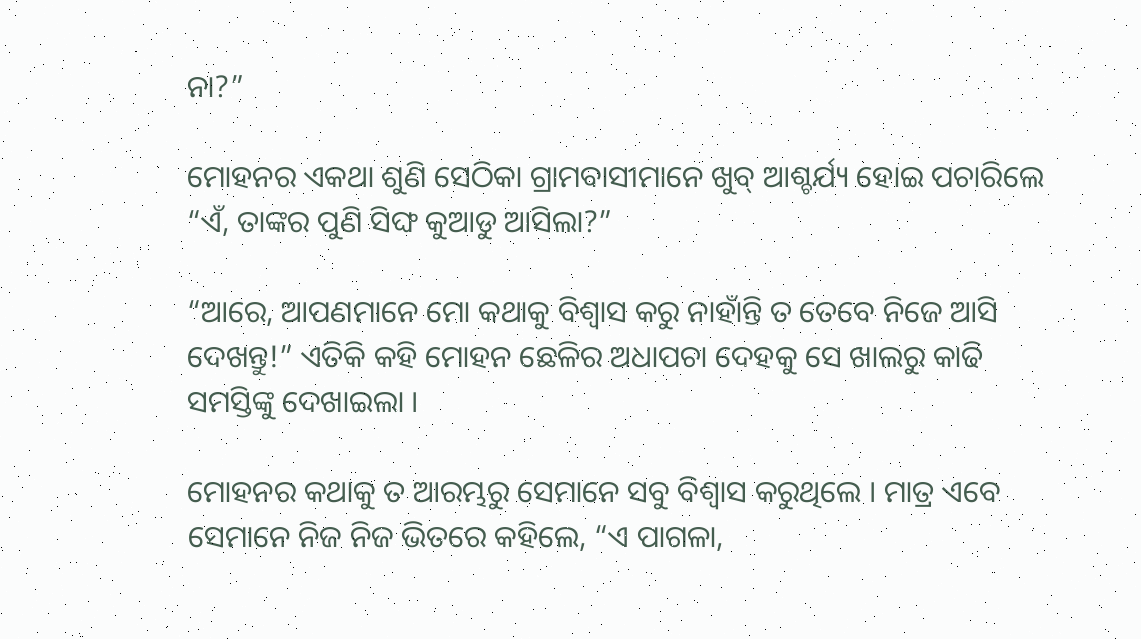ନା?”

ମୋହନର ଏକଥା ଶୁଣି ସେଠିକା ଗ୍ରାମବାସୀମାନେ ଖୁବ୍ ଆଶ୍ଚର୍ଯ୍ୟ ହୋଇ ପଚାରିଲେ “ଏଁ, ତାଙ୍କର ପୁଣି ସିଙ୍ଘ କୁଆଡୁ ଆସିଲା?”

“ଆରେ, ଆପଣମାନେ ମୋ କଥାକୁ ବିଶ୍ୱାସ କରୁ ନାହାଁନ୍ତି ତ ତେବେ ନିଜେ ଆସି ଦେଖନ୍ତୁ!” ଏତିକି କହି ମୋହନ ଛେଳିର ଅଧାପଚା ଦେହକୁ ସେ ଖାଲରୁ କାଢି ସମସ୍ତିଙ୍କୁ ଦେଖାଇଲା ।

ମୋହନର କଥାକୁ ତ ଆରମ୍ଭରୁ ସେମାନେ ସବୁ ବିଶ୍ୱାସ କରୁଥିଲେ । ମାତ୍ର ଏବେ ସେମାନେ ନିଜ ନିଜ ଭିତରେ କହିଲେ, “ଏ ପାଗଳା,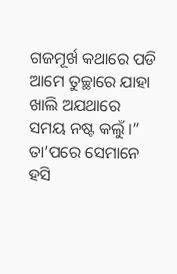ଗଜମୂର୍ଖ କଥାରେ ପଡି ଆମେ ତୁଚ୍ଛାରେ ଯାହା ଖାଲି ଅଯଥାରେ ସମୟ ନଷ୍ଟ କଲୁଁ ।” ତା’ପରେ ସେମାନେ ହସି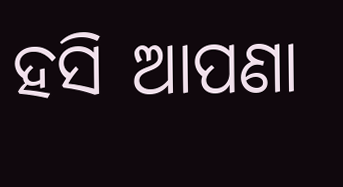ହସି ଆପଣା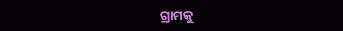ଗ୍ରାମକୁ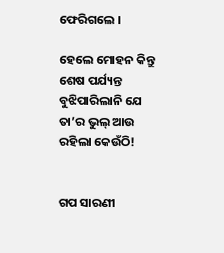ଫେରିଗଲେ ।

ହେଲେ ମୋହନ କିନ୍ତୁ ଶେଷ ପର୍ଯ୍ୟନ୍ତ ବୁଝିପାରିଲାନି ଯେ ତା’ର ଭୁଲ୍ ଆଉ ରହିଲା କେଉଁଠି!


ଗପ ସାରଣୀ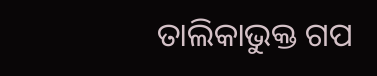ତାଲିକାଭୁକ୍ତ ଗପ